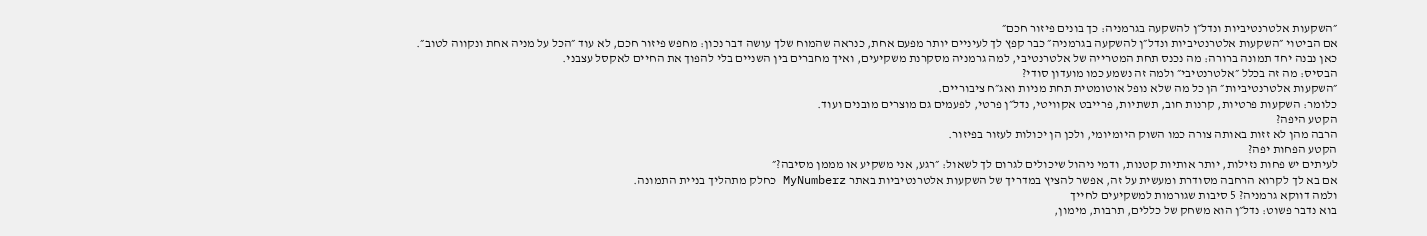״השקעות אלטרנטיביות ונדל״ן להשקעה בגרמניה: כך בונים פיזור חכם״
אם הביטוי ״השקעות אלטרנטיביות ונדל״ן להשקעה בגרמניה״ כבר קפץ לך לעיניים יותר מפעם אחת, כנראה שהמוח שלך עושה דבר נכון: מחפש פיזור חכם, לא עוד ״הכל על מניה אחת ונקווה לטוב״.
כאן נבנה יחד תמונה ברורה: מה נכנס תחת המטרייה של אלטרנטיבי, למה גרמניה מסקרנת משקיעים, ואיך מחברים בין השניים בלי להפוך את החיים לאקסל עצבני.
הבסיס: מה זה בכלל ״אלטרנטיבי״ ולמה זה נשמע כמו מועדון סודי?
״השקעות אלטרנטיביות״ הן כל מה שלא נופל אוטומטית תחת מניות ואג״ח ציבוריים.
כלומר: השקעות פרטיות, קרנות חוב, תשתיות, פרייבט אקוויטי, נדל״ן פרטי, לפעמים גם מוצרים מובנים ועוד.
הקטע היפה?
הרבה מהן לא זזות באותה צורה כמו השוק היומיומי, ולכן הן יכולות לעזור בפיזור.
הקטע הפחות יפה?
לעיתים יש פחות נזילות, יותר אותיות קטנות, ודמי ניהול שיכולים לגרום לך לשאול: ״רגע, אני משקיע או מממן מסיבה?״
אם בא לך לקרוא הרחבה מסודרת ומעשית על זה, אפשר להציץ במדריך של השקעות אלטרנטיביות באתר MyNumberz כחלק מתהליך בניית התמונה.
ולמה דווקא גרמניה? 5 סיבות שגורמות למשקיעים לחייך
בוא נדבר פשוט: נדל״ן הוא משחק של כללים, תרבות, מימון,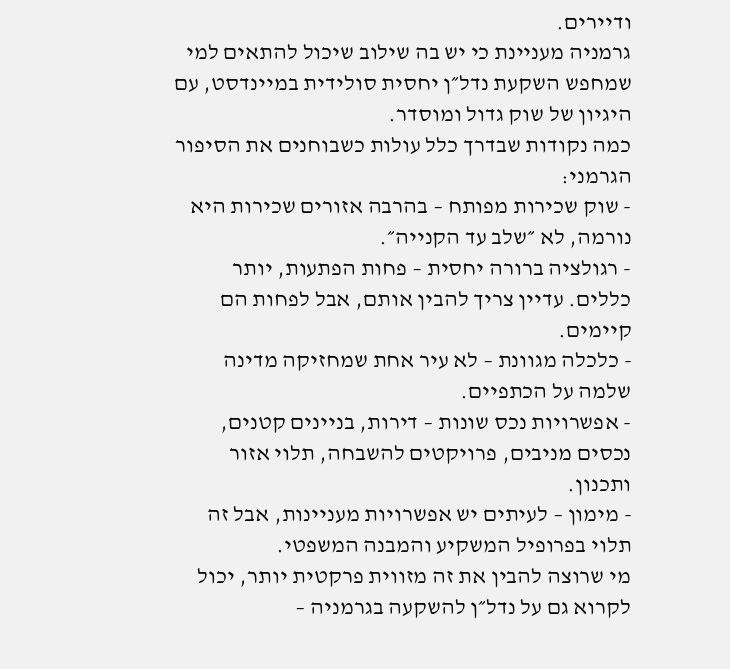ודיירים.
גרמניה מעניינת כי יש בה שילוב שיכול להתאים למי שמחפש השקעת נדל״ן יחסית סולידית במיינדסט, עם היגיון של שוק גדול ומוסדר.
כמה נקודות שבדרך כלל עולות כשבוחנים את הסיפור הגרמני:
- שוק שכירות מפותח – בהרבה אזורים שכירות היא נורמה, לא ״שלב עד הקנייה״.
- רגולציה ברורה יחסית – פחות הפתעות, יותר כללים. עדיין צריך להבין אותם, אבל לפחות הם קיימים.
- כלכלה מגוונת – לא עיר אחת שמחזיקה מדינה שלמה על הכתפיים.
- אפשרויות נכס שונות – דירות, בניינים קטנים, נכסים מניבים, פרויקטים להשבחה, תלוי אזור ותכנון.
- מימון – לעיתים יש אפשרויות מעניינות, אבל זה תלוי בפרופיל המשקיע והמבנה המשפטי.
מי שרוצה להבין את זה מזווית פרקטית יותר, יכול לקרוא גם על נדל״ן להשקעה בגרמניה –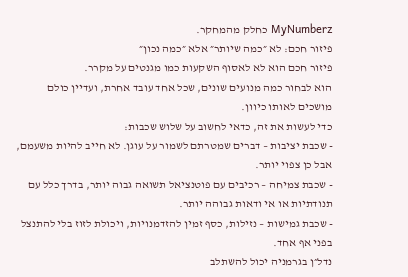MyNumberz כחלק מהמחקר.
פיזור חכם: לא ״כמה שיותר״ אלא ״כמה נכון״
פיזור חכם הוא לא לאסוף השקעות כמו מגנטים על מקרר.
הוא לבחור כמה מנועים שונים, שכל אחד עובד אחרת, ועדיין כולם מושכים לאותו כיוון.
כדי לעשות את זה, כדאי לחשוב על שלוש שכבות:
- שכבת יציבות – דברים שמטרתם לשמור על עוגן. לא חייב להיות משעמם, אבל כן צפוי יותר.
- שכבת צמיחה – רכיבים עם פוטנציאל תשואה גבוה יותר, בדרך כלל עם תנודתיות או אי ודאות גבוהה יותר.
- שכבת גמישות – נזילות, כסף זמין להזדמנויות, ויכולת לזוז בלי להתנצל בפני אף אחד.
נדל״ן בגרמניה יכול להשתלב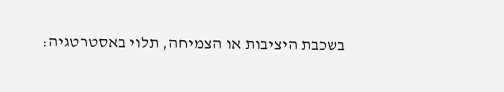בשכבת היציבות או הצמיחה, תלוי באסטרטגיה: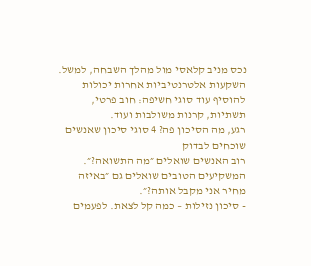נכס מניב קלאסי מול מהלך השבחה, למשל.
השקעות אלטרנטיביות אחרות יכולות להוסיף עוד סוגי חשיפה: חוב פרטי, תשתיות, קרנות משולבות ועוד.
רגע, מה הסיכון פה? 4 סוגי סיכון שאנשים שוכחים לבדוק
רוב האנשים שואלים ״מה התשואה?״.
המשקיעים הטובים שואלים גם ״באיזה מחיר אני מקבל אותה?״.
- סיכון נזילות – כמה קל לצאת. לפעמים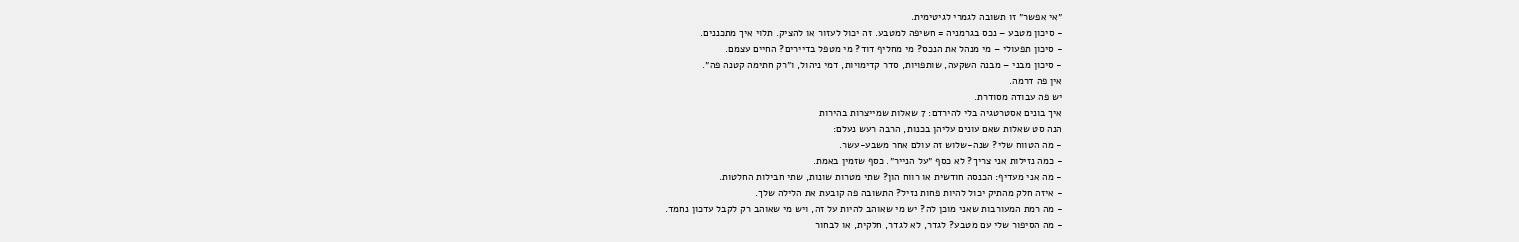״אי אפשר״ זו תשובה לגמרי לגיטימית.
- סיכון מטבע – נכס בגרמניה = חשיפה למטבע. זה יכול לעזור או להציק. תלוי איך מתכננים.
- סיכון תפעולי – מי מנהל את הנכס? מי מחליף דוד? מי מטפל בדיירים? החיים עצמם.
- סיכון מבני – מבנה השקעה, שותפויות, סדר קדימויות, דמי ניהול, ו״רק חתימה קטנה פה״.
אין פה דרמה.
יש פה עבודה מסודרת.
איך בונים אסטרטגיה בלי להירדם: 7 שאלות שמייצרות בהירות
הנה סט שאלות שאם עונים עליהן בכנות, הרבה רעש נעלם:
- מה הטווח שלי? שנה-שלוש זה עולם אחר משבע-עשר.
- כמה נזילות אני צריך? לא כסף ״על הנייר״. כסף שזמין באמת.
- מה אני מעדיף: הכנסה חודשית או רווח הון? שתי מטרות שונות, שתי חבילות החלטות.
- איזה חלק מהתיק יכול להיות פחות נזיל? התשובה פה קובעת את הלילה שלך.
- מה רמת המעורבות שאני מוכן לה? יש מי שאוהב להיות על זה, ויש מי שאוהב רק לקבל עדכון נחמד.
- מה הסיפור שלי עם מטבע? לגדר, לא לגדר, חלקית, או לבחור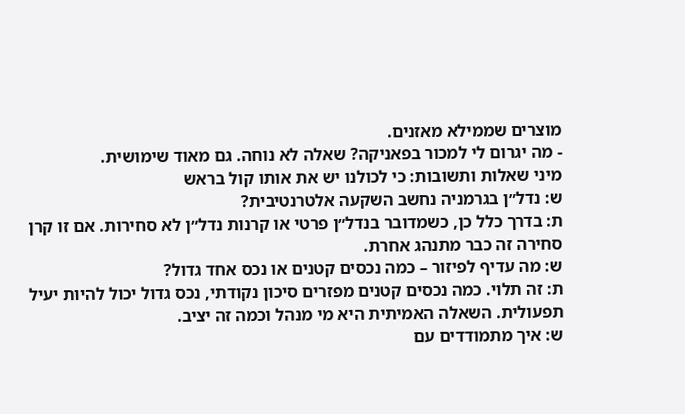מוצרים שממילא מאזנים.
- מה יגרום לי למכור בפאניקה? שאלה לא נוחה. גם מאוד שימושית.
מיני שאלות ותשובות: כי לכולנו יש את אותו קול בראש
ש: נדל״ן בגרמניה נחשב השקעה אלטרנטיבית?
ת: בדרך כלל כן, כשמדובר בנדל״ן פרטי או קרנות נדל״ן לא סחירות. אם זו קרן סחירה זה כבר מתנהג אחרת.
ש: מה עדיף לפיזור – כמה נכסים קטנים או נכס אחד גדול?
ת: זה תלוי. כמה נכסים קטנים מפזרים סיכון נקודתי, נכס גדול יכול להיות יעיל תפעולית. השאלה האמיתית היא מי מנהל וכמה זה יציב.
ש: איך מתמודדים עם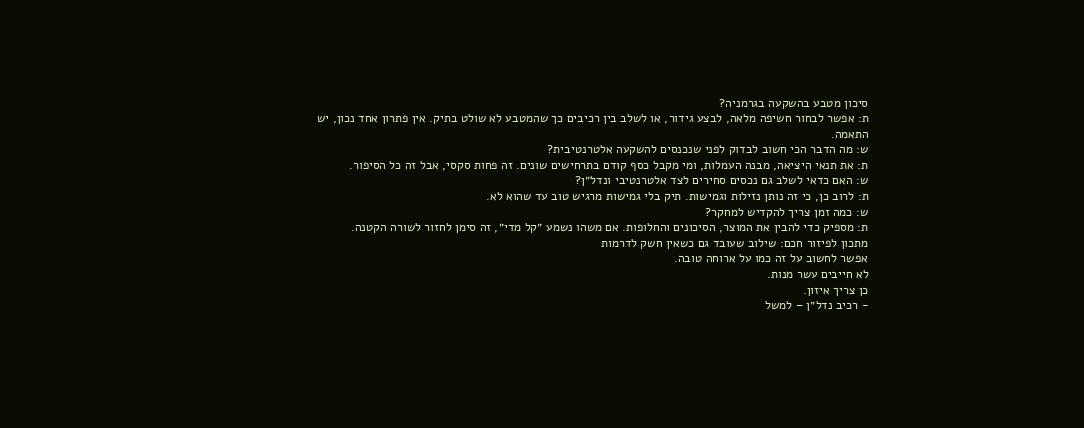סיכון מטבע בהשקעה בגרמניה?
ת: אפשר לבחור חשיפה מלאה, לבצע גידור, או לשלב בין רכיבים כך שהמטבע לא שולט בתיק. אין פתרון אחד נכון, יש התאמה.
ש: מה הדבר הכי חשוב לבדוק לפני שנכנסים להשקעה אלטרנטיבית?
ת: את תנאי היציאה, מבנה העמלות, ומי מקבל כסף קודם בתרחישים שונים. זה פחות סקסי, אבל זה כל הסיפור.
ש: האם כדאי לשלב גם נכסים סחירים לצד אלטרנטיבי ונדל״ן?
ת: לרוב כן, כי זה נותן נזילות וגמישות. תיק בלי גמישות מרגיש טוב עד שהוא לא.
ש: כמה זמן צריך להקדיש למחקר?
ת: מספיק כדי להבין את המוצר, הסיכונים והחלופות. אם משהו נשמע ״קל מדי״, זה סימן לחזור לשורה הקטנה.
מתכון לפיזור חכם: שילוב שעובד גם כשאין חשק לדרמות
אפשר לחשוב על זה כמו על ארוחה טובה.
לא חייבים עשר מנות.
כן צריך איזון.
- רכיב נדל״ן – למשל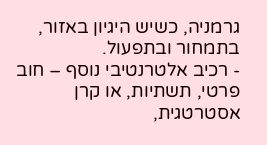גרמניה, כשיש היגיון באזור, בתמחור ובתפעול.
- רכיב אלטרנטיבי נוסף – חוב פרטי, תשתיות, או קרן אסטרטגית,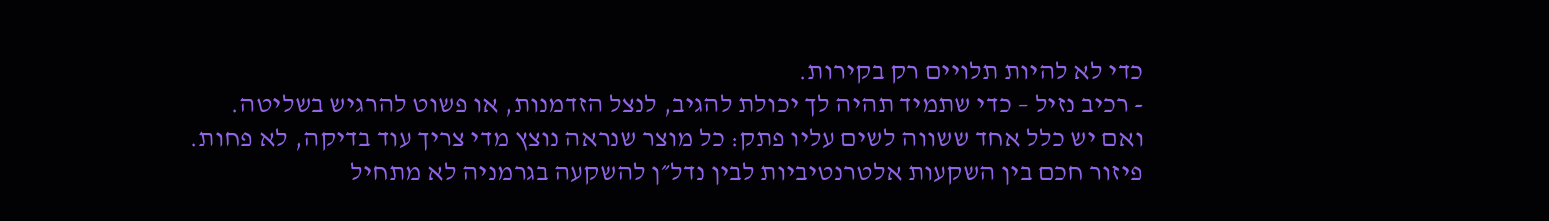כדי לא להיות תלויים רק בקירות.
- רכיב נזיל – כדי שתמיד תהיה לך יכולת להגיב, לנצל הזדמנות, או פשוט להרגיש בשליטה.
ואם יש כלל אחד ששווה לשים עליו פתק: כל מוצר שנראה נוצץ מדי צריך עוד בדיקה, לא פחות.
פיזור חכם בין השקעות אלטרנטיביות לבין נדל״ן להשקעה בגרמניה לא מתחיל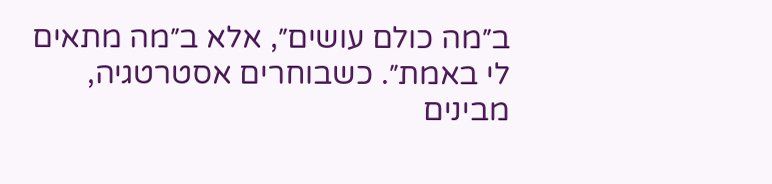ב״מה כולם עושים״, אלא ב״מה מתאים לי באמת״. כשבוחרים אסטרטגיה, מבינים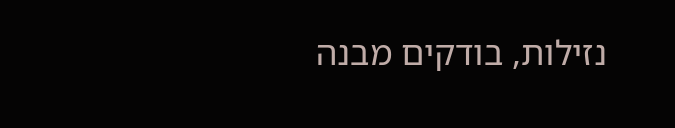נזילות, בודקים מבנה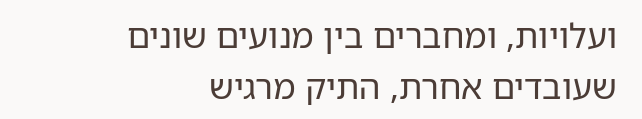ועלויות, ומחברים בין מנועים שונים שעובדים אחרת, התיק מרגיש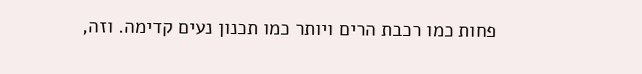פחות כמו רכבת הרים ויותר כמו תכנון נעים קדימה. וזה,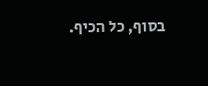בסוף, כל הכיף.